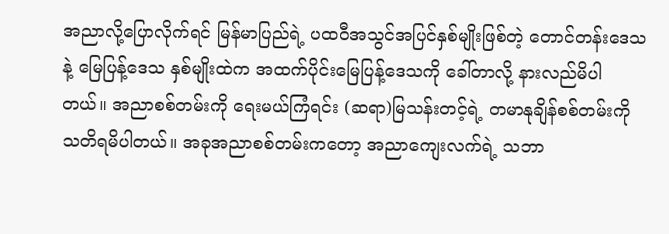အညာလို့ပြောလိုက်ရင် မြန်မာပြည်ရဲ့ ပထဝီအသွင်အပြင်နှစ်မျိုးဖြစ်တဲ့ တောင်တန်းဒေသနဲ့ မြေပြန့်ဒေသ နှစ်မျိုးထဲက အထက်ပိုင်းမြေပြန့်ဒေသကို ခေါ်တာလို့ နားလည်မိပါတယ်။ အညာစစ်တမ်းကို ရေးမယ်ကြံရင်း (ဆရာ)မြသန်းတင့်ရဲ့ တမာနုချိန်စစ်တမ်းကို သတိရမိပါတယ်။ အခုအညာစစ်တမ်းကတော့ အညာကျေးလက်ရဲ့ သဘာ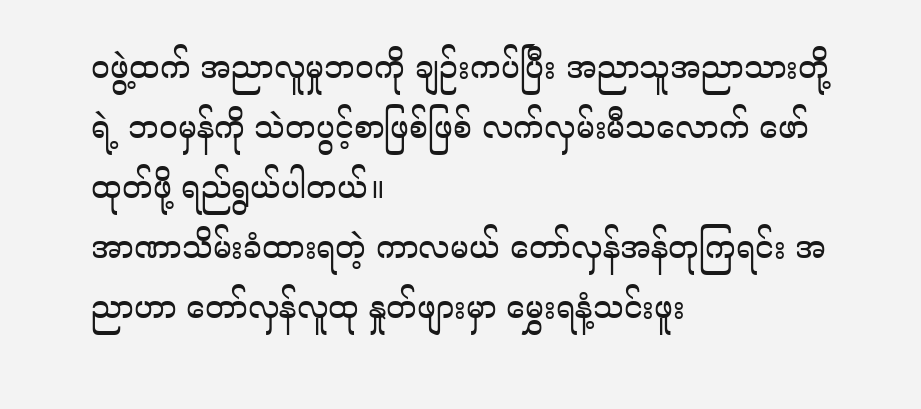ဝဖွဲ့ထက် အညာလူမှုဘဝကို ချဉ်းကပ်ပြီး အညာသူအညာသားတို့ရဲ့ ဘဝမှန်ကို သဲတပွင့်စာဖြစ်ဖြစ် လက်လှမ်းမီသလောက် ဖော်ထုတ်ဖို့ ရည်ရွယ်ပါတယ်။
အာဏာသိမ်းခံထားရတဲ့ ကာလမယ် တော်လှန်အန်တုကြရင်း အညာဟာ တော်လှန်လူထု နှုတ်ဖျားမှာ မွှေးရနံ့သင်းဖူး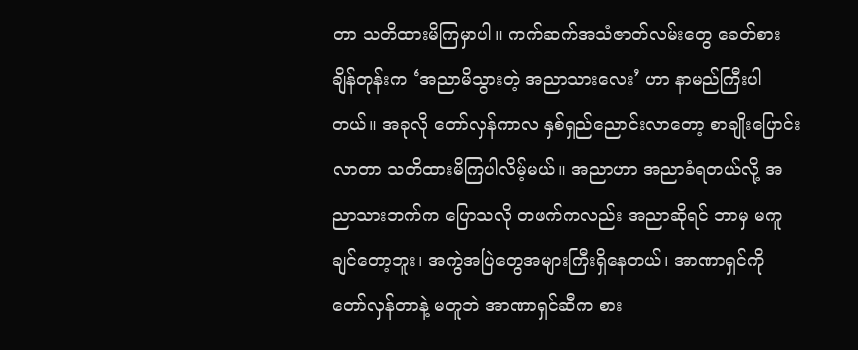တာ သတိထားမိကြမှာပါ။ ကက်ဆက်အသံဇာတ်လမ်းတွေ ခေတ်စားချိန်တုန်းက ‘အညာမိသွားတဲ့ အညာသားလေး’ ဟာ နာမည်ကြီးပါတယ်။ အခုလို တော်လှန်ကာလ နှစ်ရှည်ညောင်းလာတော့ စာချိုးပြောင်းလာတာ သတိထားမိကြပါလိမ့်မယ်။ အညာဟာ အညာခံရတယ်လို့ အညာသားဘက်က ပြောသလို တဖက်ကလည်း အညာဆိုရင် ဘာမှ မကူချင်တော့ဘူး၊ အကွဲအပြဲတွေအများကြီးရှိနေတယ်၊ အာဏာရှင်ကို တော်လှန်တာနဲ့ မတူဘဲ အာဏာရှင်ဆီက စား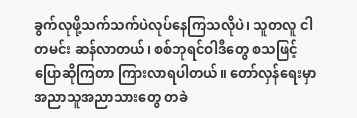ခွက်လုဖို့သက်သက်ပဲလုပ်နေကြသလိုပဲ၊ သူတလူ ငါတမင်း ဆန်လာတယ်၊ စစ်ဘုရင်ဝါဒီတွေ စသဖြင့် ပြောဆိုကြတာ ကြားလာရပါတယ်။ တော်လှန်ရေးမှာ အညာသူအညာသားတွေ တခဲ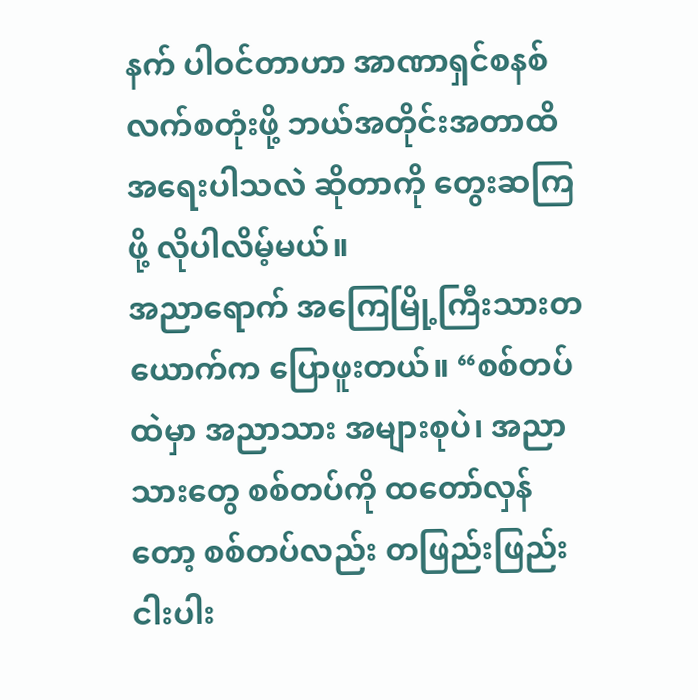နက် ပါဝင်တာဟာ အာဏာရှင်စနစ် လက်စတုံးဖို့ ဘယ်အတိုင်းအတာထိ အရေးပါသလဲ ဆိုတာကို တွေးဆကြဖို့ လိုပါလိမ့်မယ်။
အညာရောက် အကြေမြို့ကြီးသားတယောက်က ပြောဖူးတယ်။ “စစ်တပ်ထဲမှာ အညာသား အများစုပဲ၊ အညာသားတွေ စစ်တပ်ကို ထတော်လှန်တော့ စစ်တပ်လည်း တဖြည်းဖြည်းငါးပါး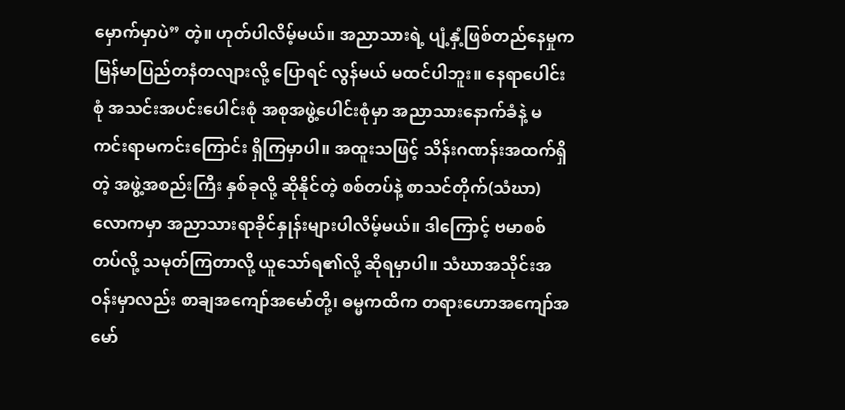မှောက်မှာပဲ” တဲ့။ ဟုတ်ပါလိမ့်မယ်။ အညာသားရဲ့ ပျံ့နှံ့ဖြစ်တည်နေမှုက မြန်မာပြည်တနံတလျားလို့ ပြောရင် လွန်မယ် မထင်ပါဘူး။ နေရာပေါင်းစုံ အသင်းအပင်းပေါင်းစုံ အစုအဖွဲ့ပေါင်းစုံမှာ အညာသားနောက်ခံနဲ့ မကင်းရာမကင်းကြောင်း ရှိကြမှာပါ။ အထူးသဖြင့် သိန်းဂဏန်းအထက်ရှိတဲ့ အဖွဲ့အစည်းကြီး နှစ်ခုလို့ ဆိုနိုင်တဲ့ စစ်တပ်နဲ့ စာသင်တိုက်(သံဃာ) လောကမှာ အညာသားရာခိုင်နှုန်းများပါလိမ့်မယ်။ ဒါကြောင့် ဗမာစစ်တပ်လို့ သမုတ်ကြတာလို့ ယူသော်ရ၏လို့ ဆိုရမှာပါ။ သံဃာအသိုင်းအဝန်းမှာလည်း စာချအကျော်အမော်တို့၊ ဓမ္မကထိက တရားဟောအကျော်အမော်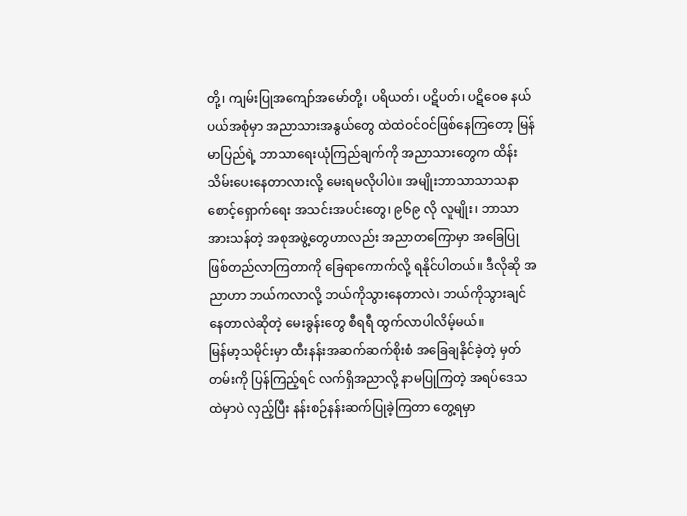တို့၊ ကျမ်းပြုအကျော်အမော်တို့၊ ပရိယတ်၊ ပဋိပတ်၊ ပဋိဝေဓ နယ်ပယ်အစုံမှာ အညာသားအနွယ်တွေ ထဲထဲဝင်ဝင်ဖြစ်နေကြတော့ မြန်မာပြည်ရဲ့ ဘာသာရေးယုံကြည်ချက်ကို အညာသားတွေက ထိန်းသိမ်းပေးနေတာလားလို့ မေးရမလိုပါပဲ။ အမျိုးဘာသာသာသနာ စောင့်ရှောက်ရေး အသင်းအပင်းတွေ၊ ၉၆၉ လို လူမျိုး၊ ဘာသာအားသန်တဲ့ အစုအဖွဲ့တွေဟာလည်း အညာတကြောမှာ အခြေပြု ဖြစ်တည်လာကြတာကို ခြေရာကောက်လို့ ရနိုင်ပါတယ်။ ဒီလိုဆို အညာဟာ ဘယ်ကလာလို့ ဘယ်ကိုသွားနေတာလဲ၊ ဘယ်ကိုသွားချင်နေတာလဲဆိုတဲ့ မေးခွန်းတွေ စီရရီ ထွက်လာပါလိမ့်မယ်။
မြန်မာ့သမိုင်းမှာ ထီးနန်းအဆက်ဆက်စိုးစံ အခြေချနိုင်ခဲ့တဲ့ မှတ်တမ်းကို ပြန်ကြည့်ရင် လက်ရှိအညာလို့ နာမပြုကြတဲ့ အရပ်ဒေသထဲမှာပဲ လှည့်ပြီး နန်းစဉ်နန်းဆက်ပြုခဲ့ကြတာ တွေ့ရမှာ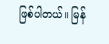ဖြစ်ပါတယ်။ မြန်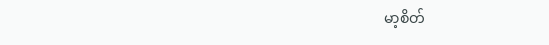မာ့စိတ်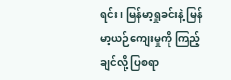ရင်း၊ မြန်မာ့ရှုခင်းနဲ့ မြန်မာ့ယဉ်ကျေးမှုကို ကြည့်ချင်လို့ ပြစရာ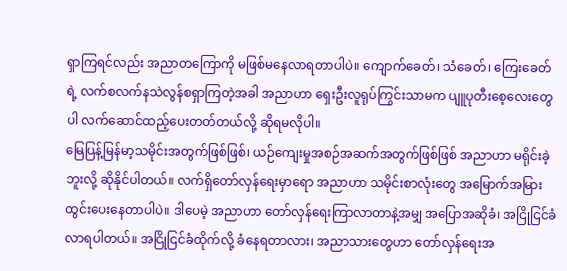ရှာကြရင်လည်း အညာတကြောကို မဖြစ်မနေလာရတာပါပဲ။ ကျောက်ခေတ်၊ သံခေတ်၊ ကြေးခေတ်ရဲ့ လက်စလက်နသဲလွန်စရှာကြတဲ့အခါ အညာဟာ ရှေးဦးလူရုပ်ကြွင်းသာမက ပျူပုတီးစေ့လေးတွေပါ လက်ဆောင်ထည့်ပေးတတ်တယ်လို့ ဆိုရမလိုပါ။
မြေပြန့်မြန်မာ့သမိုင်းအတွက်ဖြစ်ဖြစ်၊ ယဉ်ကျေးမှုအစဉ်အဆက်အတွက်ဖြစ်ဖြစ် အညာဟာ မရိုင်းခဲ့ဘူးလို့ ဆိုနိုင်ပါတယ်။ လက်ရှိတော်လှန်ရေးမှာရော အညာဟာ သမိုင်းစာလုံးတွေ အမြောက်အမြား ထွင်းပေးနေတာပါပဲ။ ဒါပေမဲ့ အညာဟာ တော်လှန်ရေးကြာလာတာနဲ့အမျှ အပြောအဆိုခံ၊ အငြိုငြင်ခံလာရပါတယ်။ အငြိုငြင်ခံထိုက်လို့ ခံနေရတာလား၊ အညာသားတွေဟာ တော်လှန်ရေးအ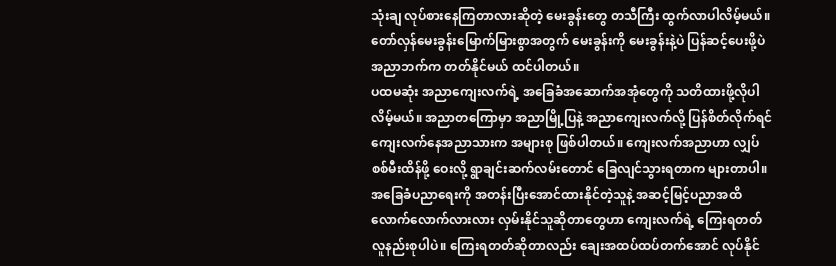သုံးချ လုပ်စားနေကြတာလားဆိုတဲ့ မေးခွန်းတွေ တသီကြီး ထွက်လာပါလိမ့်မယ်။ တော်လှန်မေးခွန်းမြောက်မြားစွာအတွက် မေးခွန်းကို မေးခွန်းနဲ့ပဲ ပြန်ဆင့်ပေးဖို့ပဲ အညာဘက်က တတ်နိုင်မယ် ထင်ပါတယ်။
ပထမဆုံး အညာကျေးလက်ရဲ့ အခြေခံအဆောက်အအုံတွေကို သတိထားဖို့လိုပါလိမ့်မယ်။ အညာတကြောမှာ အညာမြို့ပြနဲ့ အညာကျေးလက်လို့ ပြန်စိတ်လိုက်ရင် ကျေးလက်နေအညာသားက အများစု ဖြစ်ပါတယ်။ ကျေးလက်အညာဟာ လျှပ်စစ်မီးထိန်ဖို့ ဝေးလို့ ရွာချင်းဆက်လမ်းတောင် ခြေလျင်သွားရတာက များတာပါ။ အခြေခံပညာရေးကို အတန်းပြီးအောင်ထားနိုင်တဲ့သူနဲ့ အဆင့်မြင့်ပညာအထိ လောက်လောက်လားလား လှမ်းနိုင်သူဆိုတာတွေဟာ ကျေးလက်ရဲ့ ကြေးရတတ်လူနည်းစုပါပဲ။ ကြေးရတတ်ဆိုတာလည်း ချေးအထပ်ထပ်တက်အောင် လုပ်နိုင်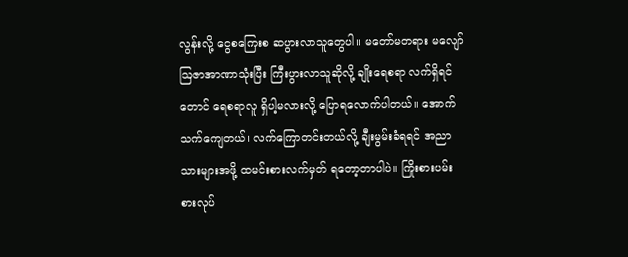လွန်းလို့ ငွေစကြေးစ ဆပွားလာသူတွေပါ။ မတော်မတရား မလျော်ဩဇာအာဏာသုံးပြီး ကြီးပွားလာသူဆိုလို့ ချိုးရေစရာ လက်ရှိရင်တောင် ရေစရာလူ ရှိပါ့မလားလို့ ပြောရလောက်ပါတယ်။ အောက်သက်ကျေတယ်၊ လက်ကြောတင်းတယ်လို့ ချီးမွမ်းခံရရင် အညာသားများအဖို့ ထမင်းစားလက်မှတ် ရတော့တာပါပဲ။ ကြိုးစားပမ်းစားလုပ်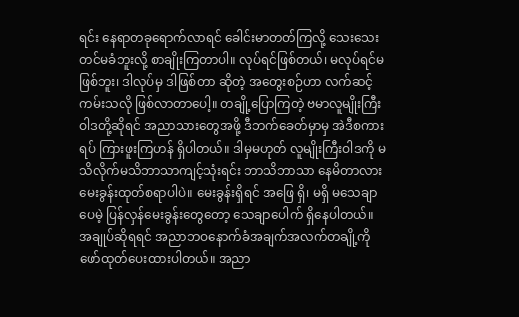ရင်း နေရာတခုရောက်လာရင် ခေါင်းမာတတ်ကြလို့ သေးသေးတင်မခံဘူးလို့ စာချိုးကြတာပါ။ လုပ်ရင်ဖြစ်တယ်၊ မလုပ်ရင်မဖြစ်ဘူး၊ ဒါလုပ်မှ ဒါဖြစ်တာ ဆိုတဲ့ အတွေးစဉ်ဟာ လက်ဆင့်ကမ်းသလို ဖြစ်လာတာပေါ့။ တချို့ပြောကြတဲ့ ဗမာလူမျိုးကြီးဝါဒတို့ဆိုရင် အညာသားတွေအဖို့ ဒီဘက်ခေတ်မှာမှ အဲဒီစကားရပ် ကြားဖူးကြဟန် ရှိပါတယ်။ ဒါမှမဟုတ် လူမျိုးကြီးဝါဒကို မသိလိုက်မသိဘာသာကျင့်သုံးရင်း ဘာသိဘာသာ နေမိတာလား မေးခွန်းထုတ်စရာပါပဲ။ မေးခွန်းရှိရင် အဖြေ ရှိ၊ မရှိ မသေချာပေမဲ့ ပြန်လှန်မေးခွန်းတွေတော့ သေချာပေါက် ရှိနေပါတယ်။
အချုပ်ဆိုရရင် အညာဘဝနောက်ခံအချက်အလက်တချို့ကို ဖော်ထုတ်ပေးထားပါတယ်။ အညာ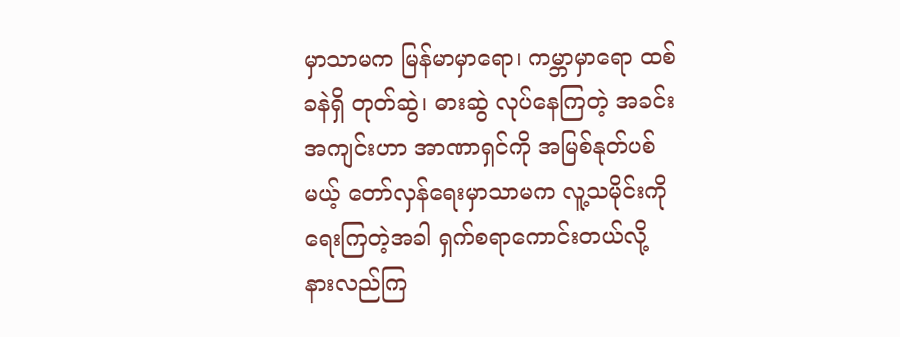မှာသာမက မြန်မာမှာရော၊ ကမ္ဘာမှာရော ထစ်ခနဲရှိ တုတ်ဆွဲ၊ ဓားဆွဲ လုပ်နေကြတဲ့ အခင်းအကျင်းဟာ အာဏာရှင်ကို အမြစ်နုတ်ပစ်မယ့် တော်လှန်ရေးမှာသာမက လူ့သမိုင်းကို ရေးကြတဲ့အခါ ရှက်စရာကောင်းတယ်လို့ နားလည်ကြ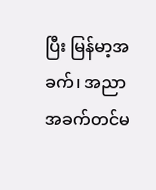ပြီး မြန်မာ့အခက်၊ အညာအခက်တင်မ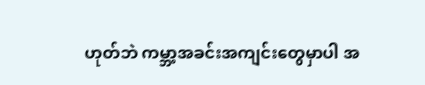ဟုတ်ဘဲ ကမ္ဘာ့အခင်းအကျင်းတွေမှာပါ အ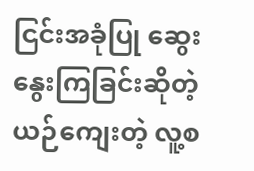ငြင်းအခုံပြု ဆွေးနွေးကြခြင်းဆိုတဲ့ ယဉ်ကျေးတဲ့ လူ့စ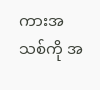ကားအသစ်ကို အ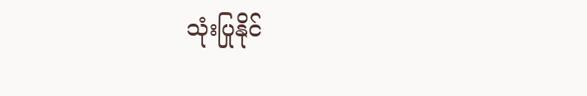သုံးပြုနိုင်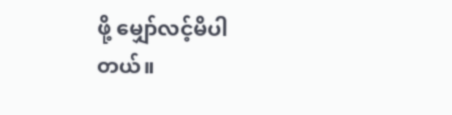ဖို့ မျှော်လင့်မိပါတယ်။